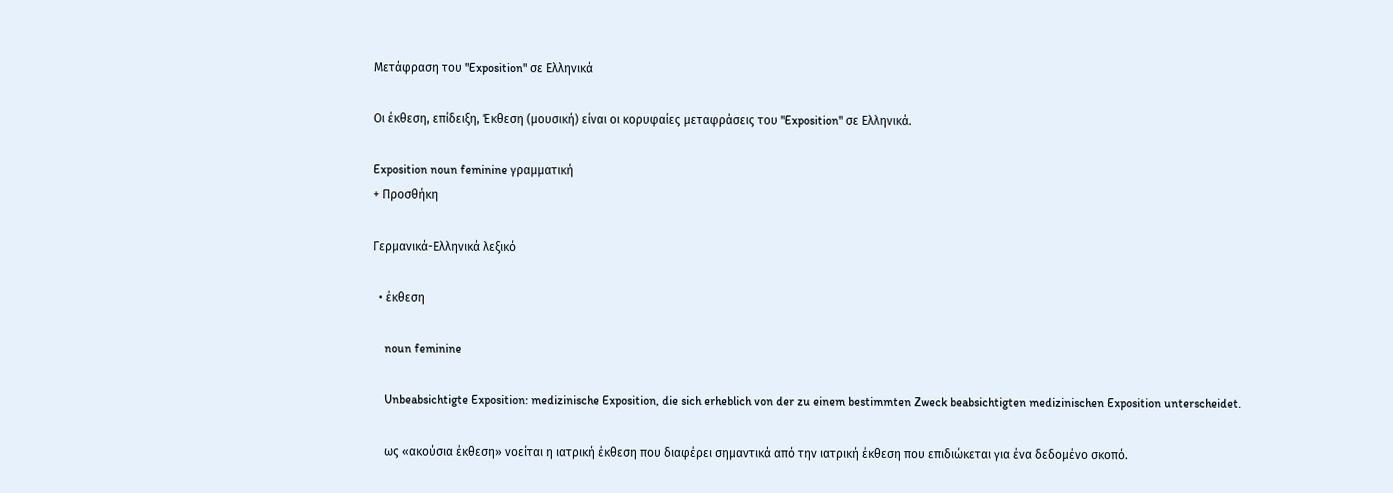Μετάφραση του "Exposition" σε Ελληνικά

Οι έκθεση, επίδειξη, Έκθεση (μουσική) είναι οι κορυφαίες μεταφράσεις του "Exposition" σε Ελληνικά.

Exposition noun feminine γραμματική
+ Προσθήκη

Γερμανικά-Ελληνικά λεξικό

  • έκθεση

    noun feminine

    Unbeabsichtigte Exposition: medizinische Exposition, die sich erheblich von der zu einem bestimmten Zweck beabsichtigten medizinischen Exposition unterscheidet.

    ως «ακούσια έκθεση» νοείται η ιατρική έκθεση που διαφέρει σημαντικά από την ιατρική έκθεση που επιδιώκεται για ένα δεδομένο σκοπό.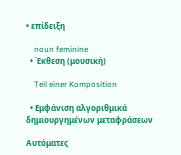• επίδειξη

    noun feminine
  • Έκθεση (μουσική)

    Teil einer Komposition

  • Εμφάνιση αλγοριθμικά δημιουργημένων μεταφράσεων

Αυτόματες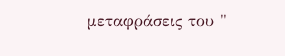μεταφράσεις του "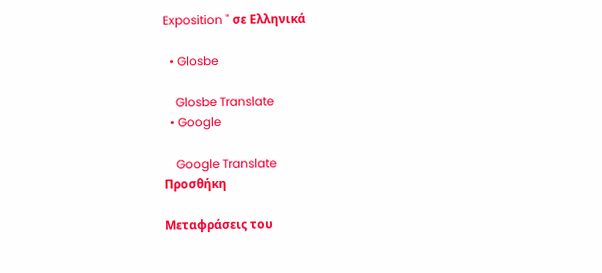Exposition " σε Ελληνικά

  • Glosbe

    Glosbe Translate
  • Google

    Google Translate
Προσθήκη

Μεταφράσεις του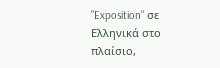"Exposition" σε Ελληνικά στο πλαίσιο,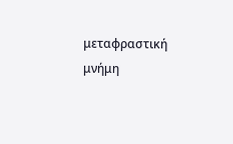μεταφραστική μνήμη